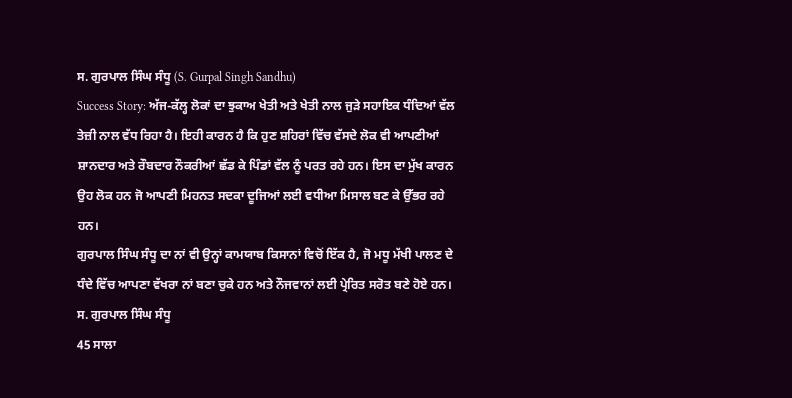ਸ. ਗੁਰਪਾਲ ਸਿੰਘ ਸੰਧੂ (S. Gurpal Singh Sandhu)
Success Story: ਅੱਜ-ਕੱਲ੍ਹ ਲੋਕਾਂ ਦਾ ਝੁਕਾਅ ਖੇਤੀ ਅਤੇ ਖੇਤੀ ਨਾਲ ਜੁੜੇ ਸਹਾਇਕ ਧੰਦਿਆਂ ਵੱਲ ਤੇਜ਼ੀ ਨਾਲ ਵੱਧ ਰਿਹਾ ਹੈ। ਇਹੀ ਕਾਰਨ ਹੈ ਕਿ ਹੁਣ ਸ਼ਹਿਰਾਂ ਵਿੱਚ ਵੱਸਦੇ ਲੋਕ ਵੀ ਆਪਣੀਆਂ ਸ਼ਾਨਦਾਰ ਅਤੇ ਰੌਬਦਾਰ ਨੌਕਰੀਆਂ ਛੱਡ ਕੇ ਪਿੰਡਾਂ ਵੱਲ ਨੂੰ ਪਰਤ ਰਹੇ ਹਨ। ਇਸ ਦਾ ਮੁੱਖ ਕਾਰਨ ਉਹ ਲੋਕ ਹਨ ਜੋ ਆਪਣੀ ਮਿਹਨਤ ਸਦਕਾ ਦੂਜਿਆਂ ਲਈ ਵਧੀਆ ਮਿਸਾਲ ਬਣ ਕੇ ਉੱਭਰ ਰਹੇ ਹਨ।
ਗੁਰਪਾਲ ਸਿੰਘ ਸੰਧੂ ਦਾ ਨਾਂ ਵੀ ਉਨ੍ਹਾਂ ਕਾਮਯਾਬ ਕਿਸਾਨਾਂ ਵਿਚੋਂ ਇੱਕ ਹੈ, ਜੋ ਮਧੂ ਮੱਖੀ ਪਾਲਣ ਦੇ ਧੰਦੇ ਵਿੱਚ ਆਪਣਾ ਵੱਖਰਾ ਨਾਂ ਬਣਾ ਚੁਕੇ ਹਨ ਅਤੇ ਨੌਜਵਾਨਾਂ ਲਈ ਪ੍ਰੇਰਿਤ ਸਰੋਤ ਬਣੇ ਹੋਏ ਹਨ।
ਸ. ਗੁਰਪਾਲ ਸਿੰਘ ਸੰਧੂ
45 ਸਾਲਾ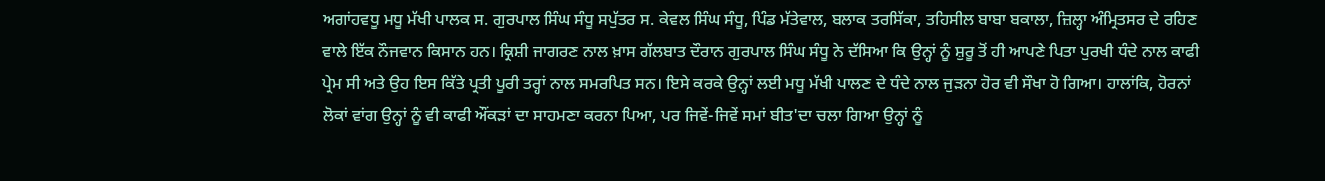ਅਗਾਂਹਵਧੂ ਮਧੂ ਮੱਖੀ ਪਾਲਕ ਸ. ਗੁਰਪਾਲ ਸਿੰਘ ਸੰਧੂ ਸਪੁੱਤਰ ਸ. ਕੇਵਲ ਸਿੰਘ ਸੰਧੂ, ਪਿੰਡ ਮੱਤੇਵਾਲ, ਬਲਾਕ ਤਰਸਿੱਕਾ, ਤਹਿਸੀਲ ਬਾਬਾ ਬਕਾਲਾ, ਜ਼ਿਲ੍ਹਾ ਅੰਮ੍ਰਿਤਸਰ ਦੇ ਰਹਿਣ ਵਾਲੇ ਇੱਕ ਨੌਜਵਾਨ ਕਿਸਾਨ ਹਨ। ਕ੍ਰਿਸ਼ੀ ਜਾਗਰਣ ਨਾਲ ਖ਼ਾਸ ਗੱਲਬਾਤ ਦੌਰਾਨ ਗੁਰਪਾਲ ਸਿੰਘ ਸੰਧੂ ਨੇ ਦੱਸਿਆ ਕਿ ਉਨ੍ਹਾਂ ਨੂੰ ਸ਼ੁਰੂ ਤੋਂ ਹੀ ਆਪਣੇ ਪਿਤਾ ਪੁਰਖੀ ਧੰਦੇ ਨਾਲ ਕਾਫੀ ਪ੍ਰੇਮ ਸੀ ਅਤੇ ਉਹ ਇਸ ਕਿੱਤੇ ਪ੍ਰਤੀ ਪੂਰੀ ਤਰ੍ਹਾਂ ਨਾਲ ਸਮਰਪਿਤ ਸਨ। ਇਸੇ ਕਰਕੇ ਉਨ੍ਹਾਂ ਲਈ ਮਧੂ ਮੱਖੀ ਪਾਲਣ ਦੇ ਧੰਦੇ ਨਾਲ ਜੁੜਨਾ ਹੋਰ ਵੀ ਸੌਖਾ ਹੋ ਗਿਆ। ਹਾਲਾਂਕਿ, ਹੋਰਨਾਂ ਲੋਕਾਂ ਵਾਂਗ ਉਨ੍ਹਾਂ ਨੂੰ ਵੀ ਕਾਫੀ ਔਂਕੜਾਂ ਦਾ ਸਾਹਮਣਾ ਕਰਨਾ ਪਿਆ, ਪਰ ਜਿਵੇਂ-ਜਿਵੇਂ ਸਮਾਂ ਬੀਤ'ਦਾ ਚਲਾ ਗਿਆ ਉਨ੍ਹਾਂ ਨੂੰ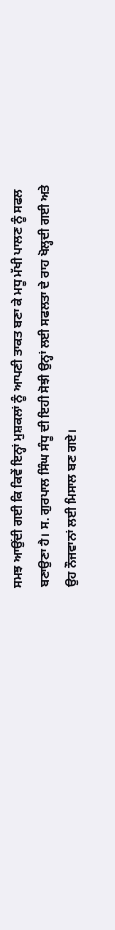ਸਮਝ ਆਉਂਦੀ ਗਈ ਕਿ ਕਿਵੇਂ ਇਨ੍ਹਾਂ ਮੁਸ਼ਕਲਾਂ ਨੂੰ ਆਪਣੀ ਤਾਕਤ ਬਣਾ ਕੇ ਮਧੂ ਮੱਖੀ ਪਾਲਣ ਨੂੰ ਸਫਲ ਬਣਾਉਣਾ ਹੈ। ਸ. ਗੁਰਪਾਲ ਸਿੰਘ ਸੰਧੂ ਦੀ ਇਹੀ ਸੋਝੀ ਉਨ੍ਹਾਂ ਲਈ ਸਫਲਤਾ ਦੇ ਰਾਹ ਖੋਲ੍ਹਦੀ ਗਈ ਅਤੇ ਉਹ ਨੌਜਵਾਨਾਂ ਲਈ ਮਿਸਾਲ ਬਣ ਗਏ।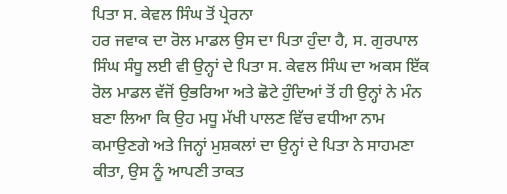ਪਿਤਾ ਸ. ਕੇਵਲ ਸਿੰਘ ਤੋਂ ਪ੍ਰੇਰਨਾ
ਹਰ ਜਵਾਕ ਦਾ ਰੋਲ ਮਾਡਲ ਉਸ ਦਾ ਪਿਤਾ ਹੁੰਦਾ ਹੈ, ਸ. ਗੁਰਪਾਲ ਸਿੰਘ ਸੰਧੂ ਲਈ ਵੀ ਉਨ੍ਹਾਂ ਦੇ ਪਿਤਾ ਸ. ਕੇਵਲ ਸਿੰਘ ਦਾ ਅਕਸ ਇੱਕ ਰੋਲ ਮਾਡਲ ਵੱਜੋਂ ਉਭਰਿਆ ਅਤੇ ਛੋਟੇ ਹੁੰਦਿਆਂ ਤੋਂ ਹੀ ਉਨ੍ਹਾਂ ਨੇ ਮੰਨ ਬਣਾ ਲਿਆ ਕਿ ਉਹ ਮਧੂ ਮੱਖੀ ਪਾਲਣ ਵਿੱਚ ਵਧੀਆ ਨਾਮ ਕਮਾਉਣਗੇ ਅਤੇ ਜਿਨ੍ਹਾਂ ਮੁਸ਼ਕਲਾਂ ਦਾ ਉਨ੍ਹਾਂ ਦੇ ਪਿਤਾ ਨੇ ਸਾਹਮਣਾ ਕੀਤਾ, ਉਸ ਨੂੰ ਆਪਣੀ ਤਾਕਤ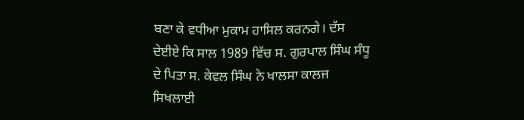ਬਣਾ ਕੇ ਵਧੀਆ ਮੁਕਾਮ ਹਾਸਿਲ ਕਰਨਗੇ। ਦੱਸ ਦੇਈਏ ਕਿ ਸਾਲ 1989 ਵਿੱਚ ਸ. ਗੁਰਪਾਲ ਸਿੰਘ ਸੰਧੂ ਦੇ ਪਿਤਾ ਸ. ਕੇਵਲ ਸਿੰਘ ਨੇ ਖਾਲਸਾ ਕਾਲਜ ਸਿਖਲਾਈ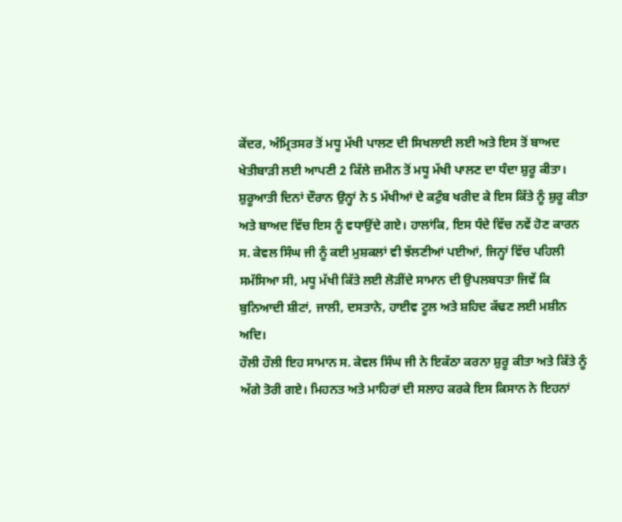ਕੇਂਦਰ, ਅੰਮ੍ਰਿਤਸਰ ਤੋਂ ਮਧੂ ਮੱਖੀ ਪਾਲਣ ਦੀ ਸਿਖਲਾਈ ਲਈ ਅਤੇ ਇਸ ਤੋਂ ਬਾਅਦ ਖੇਤੀਬਾੜੀ ਲਈ ਆਪਣੀ 2 ਕਿੱਲੇ ਜ਼ਮੀਨ ਤੋਂ ਮਧੂ ਮੱਖੀ ਪਾਲਣ ਦਾ ਧੰਦਾ ਸ਼ੁਰੂ ਕੀਤਾ। ਸ਼ੁਰੂਆਤੀ ਦਿਨਾਂ ਦੌਰਾਨ ਉਨ੍ਹਾਂ ਨੇ 5 ਮੱਖੀਆਂ ਦੇ ਕਟੁੰਬ ਖਰੀਦ ਕੇ ਇਸ ਕਿੱਤੇ ਨੂੰ ਸ਼ੁਰੂ ਕੀਤਾ ਅਤੇ ਬਾਅਦ ਵਿੱਚ ਇਸ ਨੂੰ ਵਧਾਉਂਦੇ ਗਏ। ਹਾਲਾਂਕਿ, ਇਸ ਧੰਦੇ ਵਿੱਚ ਨਵੇਂ ਹੋਣ ਕਾਰਨ ਸ. ਕੇਵਲ ਸਿੰਘ ਜੀ ਨੂੰ ਕਈ ਮੁਸ਼ਕਲਾਂ ਵੀ ਝੱਲਣੀਆਂ ਪਈਆਂ, ਜਿਨ੍ਹਾਂ ਵਿੱਚ ਪਹਿਲੀ ਸਮੱਸਿਆ ਸੀ, ਮਧੂ ਮੱਖੀ ਕਿੱਤੇ ਲਈ ਲੋੜੀਂਦੇ ਸਾਮਾਨ ਦੀ ਉਪਲਬਧਤਾ ਜਿਵੇਂ ਕਿ ਬੁਨਿਆਦੀ ਸ਼ੀਟਾਂ, ਜਾਲੀ, ਦਸਤਾਨੇ, ਹਾਈਵ ਟੂਲ ਅਤੇ ਸ਼ਹਿਦ ਕੱਢਣ ਲਈ ਮਸ਼ੀਨ ਅਦਿ।
ਹੌਲੀ ਹੌਲੀ ਇਹ ਸਾਮਾਨ ਸ. ਕੇਵਲ ਸਿੰਘ ਜੀ ਨੇ ਇਕੱਠਾ ਕਰਨਾ ਸ਼ੁਰੂ ਕੀਤਾ ਅਤੇ ਕਿੱਤੇ ਨੂੰ ਅੱਗੇ ਤੋਰੀ ਗਏ। ਮਿਹਨਤ ਅਤੇ ਮਾਹਿਰਾਂ ਦੀ ਸਲਾਹ ਕਰਕੇ ਇਸ ਕਿਸਾਨ ਨੇ ਇਹਨਾਂ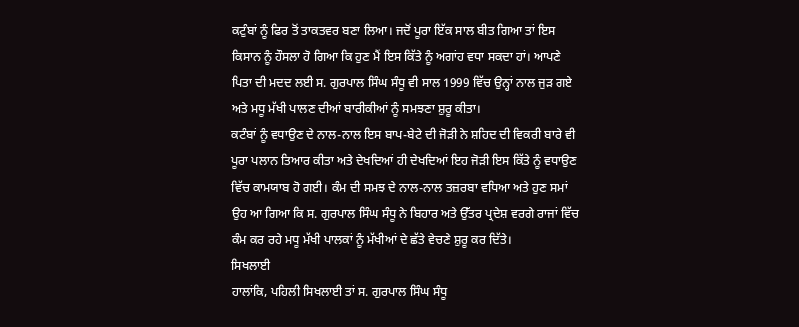ਕਟੁੰਬਾਂ ਨੂੰ ਫਿਰ ਤੋਂ ਤਾਕਤਵਰ ਬਣਾ ਲਿਆ। ਜਦੋਂ ਪੂਰਾ ਇੱਕ ਸਾਲ ਬੀਤ ਗਿਆ ਤਾਂ ਇਸ ਕਿਸਾਨ ਨੂੰ ਹੌਸਲਾ ਹੋ ਗਿਆ ਕਿ ਹੁਣ ਮੈਂ ਇਸ ਕਿੱਤੇ ਨੂੰ ਅਗਾਂਹ ਵਧਾ ਸਕਦਾ ਹਾਂ। ਆਪਣੇ ਪਿਤਾ ਦੀ ਮਦਦ ਲਈ ਸ. ਗੁਰਪਾਲ ਸਿੰਘ ਸੰਧੂ ਵੀ ਸਾਲ 1999 ਵਿੱਚ ਉਨ੍ਹਾਂ ਨਾਲ ਜੁੜ ਗਏ ਅਤੇ ਮਧੂ ਮੱਖੀ ਪਾਲਣ ਦੀਆਂ ਬਾਰੀਕੀਆਂ ਨੂੰ ਸਮਝਣਾ ਸ਼ੁਰੂ ਕੀਤਾ।
ਕਟੰਬਾਂ ਨੂੰ ਵਧਾਉਣ ਦੇ ਨਾਲ-ਨਾਲ ਇਸ ਬਾਪ-ਬੇਟੇ ਦੀ ਜੋੜੀ ਨੇ ਸ਼ਹਿਦ ਦੀ ਵਿਕਰੀ ਬਾਰੇ ਵੀ ਪੂਰਾ ਪਲਾਨ ਤਿਆਰ ਕੀਤਾ ਅਤੇ ਦੇਖਦਿਆਂ ਹੀ ਦੇਖਦਿਆਂ ਇਹ ਜੋੜੀ ਇਸ ਕਿੱਤੇ ਨੂੰ ਵਧਾਉਣ ਵਿੱਚ ਕਾਮਯਾਬ ਹੋ ਗਈ। ਕੰਮ ਦੀ ਸਮਝ ਦੇ ਨਾਲ-ਨਾਲ ਤਜ਼ਰਬਾ ਵਧਿਆ ਅਤੇ ਹੁਣ ਸਮਾਂ ਉਹ ਆ ਗਿਆ ਕਿ ਸ. ਗੁਰਪਾਲ ਸਿੰਘ ਸੰਧੂ ਨੇ ਬਿਹਾਰ ਅਤੇ ਉੱਤਰ ਪ੍ਰਦੇਸ਼ ਵਰਗੇ ਰਾਜਾਂ ਵਿੱਚ ਕੰਮ ਕਰ ਰਹੇ ਮਧੂ ਮੱਖੀ ਪਾਲਕਾਂ ਨੂੰ ਮੱਖੀਆਂ ਦੇ ਛੱਤੇ ਵੇਚਣੇ ਸ਼ੁਰੂ ਕਰ ਦਿੱਤੇ।
ਸਿਖਲਾਈ
ਹਾਲਾਂਕਿ, ਪਹਿਲੀ ਸਿਖਲਾਈ ਤਾਂ ਸ. ਗੁਰਪਾਲ ਸਿੰਘ ਸੰਧੂ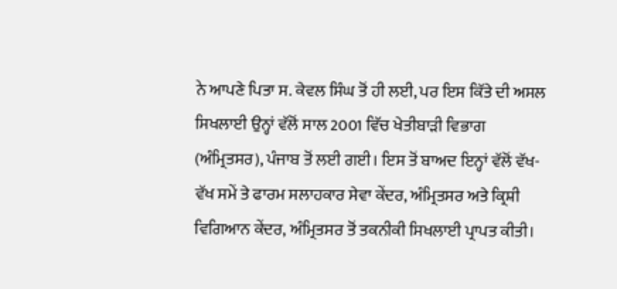ਨੇ ਆਪਣੇ ਪਿਤਾ ਸ. ਕੇਵਲ ਸਿੰਘ ਤੋਂ ਹੀ ਲਈ, ਪਰ ਇਸ ਕਿੱਤੇ ਦੀ ਅਸਲ ਸਿਖਲਾਈ ਉਨ੍ਹਾਂ ਵੱਲੋਂ ਸਾਲ 2001 ਵਿੱਚ ਖੇਤੀਬਾੜੀ ਵਿਭਾਗ (ਅੰਮ੍ਰਿਤਸਰ), ਪੰਜਾਬ ਤੋਂ ਲਈ ਗਈ। ਇਸ ਤੋਂ ਬਾਅਦ ਇਨ੍ਹਾਂ ਵੱਲੋਂ ਵੱਖ-ਵੱਖ ਸਮੇਂ ਤੇ ਫਾਰਮ ਸਲਾਹਕਾਰ ਸੇਵਾ ਕੇਂਦਰ, ਅੰਮ੍ਰਿਤਸਰ ਅਤੇ ਕ੍ਰਿਸ਼ੀ ਵਿਗਿਆਨ ਕੇਂਦਰ, ਅੰਮ੍ਰਿਤਸਰ ਤੋਂ ਤਕਨੀਕੀ ਸਿਖਲਾਈ ਪ੍ਰਾਪਤ ਕੀਤੀ।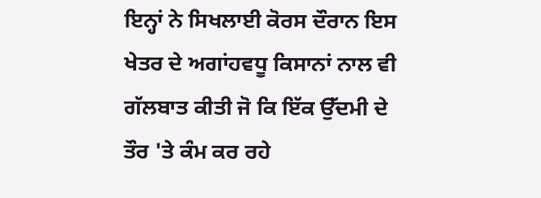ਇਨ੍ਹਾਂ ਨੇ ਸਿਖਲਾਈ ਕੋਰਸ ਦੌਰਾਨ ਇਸ ਖੇਤਰ ਦੇ ਅਗਾਂਹਵਧੂ ਕਿਸਾਨਾਂ ਨਾਲ ਵੀ ਗੱਲਬਾਤ ਕੀਤੀ ਜੋ ਕਿ ਇੱਕ ਉੱਦਮੀ ਦੇ ਤੌਰ 'ਤੇ ਕੰਮ ਕਰ ਰਹੇ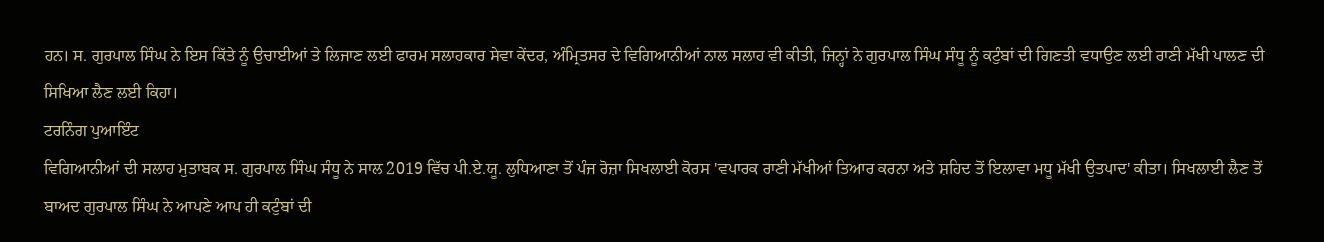ਹਨ। ਸ. ਗੁਰਪਾਲ ਸਿੰਘ ਨੇ ਇਸ ਕਿੱਤੇ ਨੂੰ ਉਚਾਈਆਂ ਤੇ ਲਿਜਾਣ ਲਈ ਫਾਰਮ ਸਲਾਹਕਾਰ ਸੇਵਾ ਕੇਂਦਰ, ਅੰਮ੍ਰਿਤਸਰ ਦੇ ਵਿਗਿਆਨੀਆਂ ਨਾਲ ਸਲਾਹ ਵੀ ਕੀਤੀ, ਜਿਨ੍ਹਾਂ ਨੇ ਗੁਰਪਾਲ ਸਿੰਘ ਸੰਧੂ ਨੂੰ ਕਟੁੰਬਾਂ ਦੀ ਗਿਣਤੀ ਵਧਾਉਣ ਲਈ ਰਾਣੀ ਮੱਖੀ ਪਾਲਣ ਦੀ ਸਿਖਿਆ ਲੈਣ ਲਈ ਕਿਹਾ।
ਟਰਨਿੰਗ ਪੁਆਇੰਟ
ਵਿਗਿਆਨੀਆਂ ਦੀ ਸਲਾਹ ਮੁਤਾਬਕ ਸ. ਗੁਰਪਾਲ ਸਿੰਘ ਸੰਧੂ ਨੇ ਸਾਲ 2019 ਵਿੱਚ ਪੀ.ਏ.ਯੂ. ਲੁਧਿਆਣਾ ਤੋਂ ਪੰਜ ਰੋਜ਼ਾ ਸਿਖਲਾਈ ਕੋਰਸ 'ਵਪਾਰਕ ਰਾਣੀ ਮੱਖੀਆਂ ਤਿਆਰ ਕਰਨਾ ਅਤੇ ਸ਼ਹਿਦ ਤੋਂ ਇਲਾਵਾ ਮਧੂ ਮੱਖੀ ਉਤਪਾਦ' ਕੀਤਾ। ਸਿਖਲਾਈ ਲੈਣ ਤੋਂ ਬਾਅਦ ਗੁਰਪਾਲ ਸਿੰਘ ਨੇ ਆਪਣੇ ਆਪ ਹੀ ਕਟੁੰਬਾਂ ਦੀ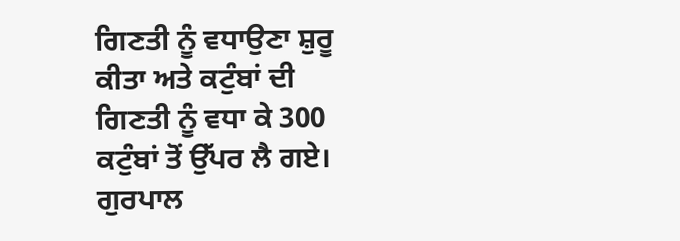ਗਿਣਤੀ ਨੂੰ ਵਧਾਉਣਾ ਸ਼ੁਰੂ ਕੀਤਾ ਅਤੇ ਕਟੁੰਬਾਂ ਦੀ ਗਿਣਤੀ ਨੂੰ ਵਧਾ ਕੇ 300 ਕਟੁੰਬਾਂ ਤੋਂ ਉੱਪਰ ਲੈ ਗਏ। ਗੁਰਪਾਲ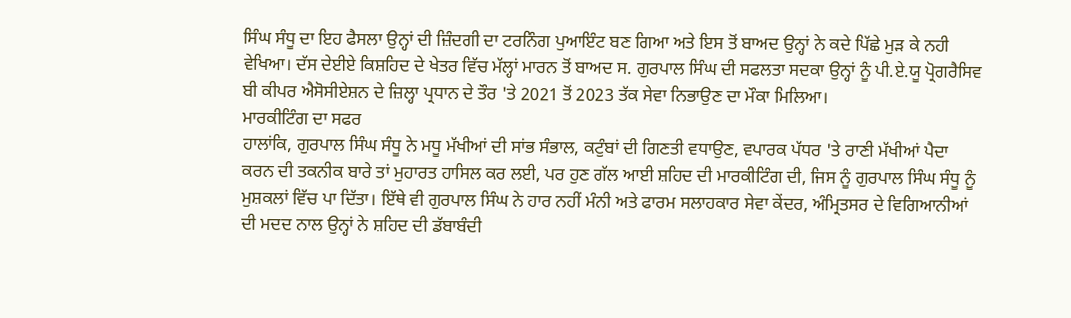ਸਿੰਘ ਸੰਧੂ ਦਾ ਇਹ ਫੈਸਲਾ ਉਨ੍ਹਾਂ ਦੀ ਜ਼ਿੰਦਗੀ ਦਾ ਟਰਨਿੰਗ ਪੁਆਇੰਟ ਬਣ ਗਿਆ ਅਤੇ ਇਸ ਤੋਂ ਬਾਅਦ ਉਨ੍ਹਾਂ ਨੇ ਕਦੇ ਪਿੱਛੇ ਮੁੜ ਕੇ ਨਹੀ ਵੇਖਿਆ। ਦੱਸ ਦੇਈਏ ਕਿਸ਼ਹਿਦ ਦੇ ਖੇਤਰ ਵਿੱਚ ਮੱਲ੍ਹਾਂ ਮਾਰਨ ਤੋਂ ਬਾਅਦ ਸ. ਗੁਰਪਾਲ ਸਿੰਘ ਦੀ ਸਫਲਤਾ ਸਦਕਾ ਉਨ੍ਹਾਂ ਨੂੰ ਪੀ.ਏ.ਯੂ ਪ੍ਰੋਗਰੈਸਿਵ ਬੀ ਕੀਪਰ ਐਸੋਸੀਏਸ਼ਨ ਦੇ ਜ਼ਿਲ੍ਹਾ ਪ੍ਰਧਾਨ ਦੇ ਤੌਰ 'ਤੇ 2021 ਤੋਂ 2023 ਤੱਕ ਸੇਵਾ ਨਿਭਾਉਣ ਦਾ ਮੌਕਾ ਮਿਲਿਆ।
ਮਾਰਕੀਟਿੰਗ ਦਾ ਸਫਰ
ਹਾਲਾਂਕਿ, ਗੁਰਪਾਲ ਸਿੰਘ ਸੰਧੂ ਨੇ ਮਧੂ ਮੱਖੀਆਂ ਦੀ ਸਾਂਭ ਸੰਭਾਲ, ਕਟੁੰਬਾਂ ਦੀ ਗਿਣਤੀ ਵਧਾਉਣ, ਵਪਾਰਕ ਪੱਧਰ 'ਤੇ ਰਾਣੀ ਮੱਖੀਆਂ ਪੈਦਾ ਕਰਨ ਦੀ ਤਕਨੀਕ ਬਾਰੇ ਤਾਂ ਮੁਹਾਰਤ ਹਾਸਿਲ ਕਰ ਲਈ, ਪਰ ਹੁਣ ਗੱਲ ਆਈ ਸ਼ਹਿਦ ਦੀ ਮਾਰਕੀਟਿੰਗ ਦੀ, ਜਿਸ ਨੂੰ ਗੁਰਪਾਲ ਸਿੰਘ ਸੰਧੂ ਨੂੰ ਮੁਸ਼ਕਲਾਂ ਵਿੱਚ ਪਾ ਦਿੱਤਾ। ਇੱਥੇ ਵੀ ਗੁਰਪਾਲ ਸਿੰਘ ਨੇ ਹਾਰ ਨਹੀਂ ਮੰਨੀ ਅਤੇ ਫਾਰਮ ਸਲਾਹਕਾਰ ਸੇਵਾ ਕੇਂਦਰ, ਅੰਮ੍ਰਿਤਸਰ ਦੇ ਵਿਗਿਆਨੀਆਂ ਦੀ ਮਦਦ ਨਾਲ ਉਨ੍ਹਾਂ ਨੇ ਸ਼ਹਿਦ ਦੀ ਡੱਬਾਬੰਦੀ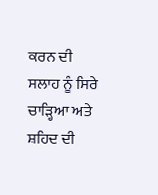ਕਰਨ ਦੀ ਸਲਾਹ ਨੂੰ ਸਿਰੇ ਚਾੜ੍ਹਿਆ ਅਤੇ ਸ਼ਹਿਦ ਦੀ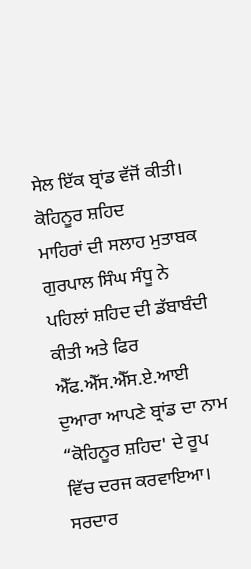ਸੇਲ ਇੱਕ ਬ੍ਰਾਂਡ ਵੱਜੋਂ ਕੀਤੀ।
ਕੋਹਿਨੂਰ ਸ਼ਹਿਦ
ਮਾਹਿਰਾਂ ਦੀ ਸਲਾਹ ਮੁਤਾਬਕ ਗੁਰਪਾਲ ਸਿੰਘ ਸੰਧੂ ਨੇ ਪਹਿਲਾਂ ਸ਼ਹਿਦ ਦੀ ਡੱਬਾਬੰਦੀ ਕੀਤੀ ਅਤੇ ਫਿਰ ਐੱਫ.ਐੱਸ.ਐੱਸ.ਏ.ਆਈ ਦੁਆਰਾ ਆਪਣੇ ਬ੍ਰਾਂਡ ਦਾ ਨਾਮ “ਕੋਹਿਨੂਰ ਸ਼ਹਿਦ' ਦੇ ਰੂਪ ਵਿੱਚ ਦਰਜ ਕਰਵਾਇਆ। ਸਰਦਾਰ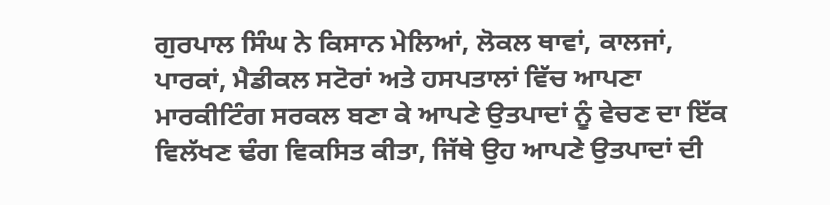ਗੁਰਪਾਲ ਸਿੰਘ ਨੇ ਕਿਸਾਨ ਮੇਲਿਆਂ, ਲੋਕਲ ਥਾਵਾਂ, ਕਾਲਜਾਂ, ਪਾਰਕਾਂ, ਮੈਡੀਕਲ ਸਟੋਰਾਂ ਅਤੇ ਹਸਪਤਾਲਾਂ ਵਿੱਚ ਆਪਣਾ ਮਾਰਕੀਟਿੰਗ ਸਰਕਲ ਬਣਾ ਕੇ ਆਪਣੇ ਉਤਪਾਦਾਂ ਨੂੰ ਵੇਚਣ ਦਾ ਇੱਕ ਵਿਲੱਖਣ ਢੰਗ ਵਿਕਸਿਤ ਕੀਤਾ, ਜਿੱਥੇ ਉਹ ਆਪਣੇ ਉਤਪਾਦਾਂ ਦੀ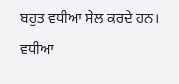ਬਹੁਤ ਵਧੀਆ ਸੇਲ ਕਰਦੇ ਹਨ।
ਵਧੀਆ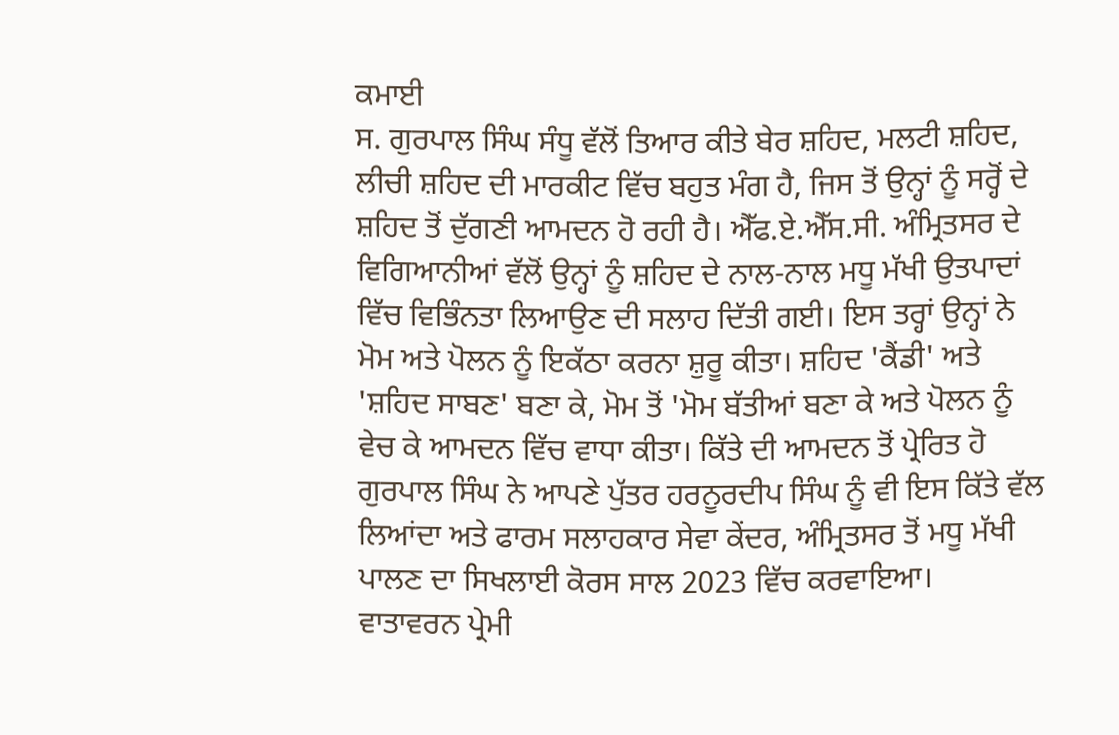ਕਮਾਈ
ਸ. ਗੁਰਪਾਲ ਸਿੰਘ ਸੰਧੂ ਵੱਲੋਂ ਤਿਆਰ ਕੀਤੇ ਬੇਰ ਸ਼ਹਿਦ, ਮਲਟੀ ਸ਼ਹਿਦ, ਲੀਚੀ ਸ਼ਹਿਦ ਦੀ ਮਾਰਕੀਟ ਵਿੱਚ ਬਹੁਤ ਮੰਗ ਹੈ, ਜਿਸ ਤੋਂ ਉਨ੍ਹਾਂ ਨੂੰ ਸਰ੍ਹੋਂ ਦੇ ਸ਼ਹਿਦ ਤੋਂ ਦੁੱਗਣੀ ਆਮਦਨ ਹੋ ਰਹੀ ਹੈ। ਐੱਫ.ਏ.ਐੱਸ.ਸੀ. ਅੰਮ੍ਰਿਤਸਰ ਦੇ ਵਿਗਿਆਨੀਆਂ ਵੱਲੋਂ ਉਨ੍ਹਾਂ ਨੂੰ ਸ਼ਹਿਦ ਦੇ ਨਾਲ-ਨਾਲ ਮਧੂ ਮੱਖੀ ਉਤਪਾਦਾਂ ਵਿੱਚ ਵਿਭਿੰਨਤਾ ਲਿਆਉਣ ਦੀ ਸਲਾਹ ਦਿੱਤੀ ਗਈ। ਇਸ ਤਰ੍ਹਾਂ ਉਨ੍ਹਾਂ ਨੇ ਮੋਮ ਅਤੇ ਪੋਲਨ ਨੂੰ ਇਕੱਠਾ ਕਰਨਾ ਸ਼ੁਰੂ ਕੀਤਾ। ਸ਼ਹਿਦ 'ਕੈਂਡੀ' ਅਤੇ 'ਸ਼ਹਿਦ ਸਾਬਣ' ਬਣਾ ਕੇ, ਮੋਮ ਤੋਂ 'ਮੋਮ ਬੱਤੀਆਂ ਬਣਾ ਕੇ ਅਤੇ ਪੋਲਨ ਨੂੰ ਵੇਚ ਕੇ ਆਮਦਨ ਵਿੱਚ ਵਾਧਾ ਕੀਤਾ। ਕਿੱਤੇ ਦੀ ਆਮਦਨ ਤੋਂ ਪ੍ਰੇਰਿਤ ਹੋ ਗੁਰਪਾਲ ਸਿੰਘ ਨੇ ਆਪਣੇ ਪੁੱਤਰ ਹਰਨੂਰਦੀਪ ਸਿੰਘ ਨੂੰ ਵੀ ਇਸ ਕਿੱਤੇ ਵੱਲ ਲਿਆਂਦਾ ਅਤੇ ਫਾਰਮ ਸਲਾਹਕਾਰ ਸੇਵਾ ਕੇਂਦਰ, ਅੰਮ੍ਰਿਤਸਰ ਤੋਂ ਮਧੂ ਮੱਖੀ ਪਾਲਣ ਦਾ ਸਿਖਲਾਈ ਕੋਰਸ ਸਾਲ 2023 ਵਿੱਚ ਕਰਵਾਇਆ।
ਵਾਤਾਵਰਨ ਪ੍ਰੇਮੀ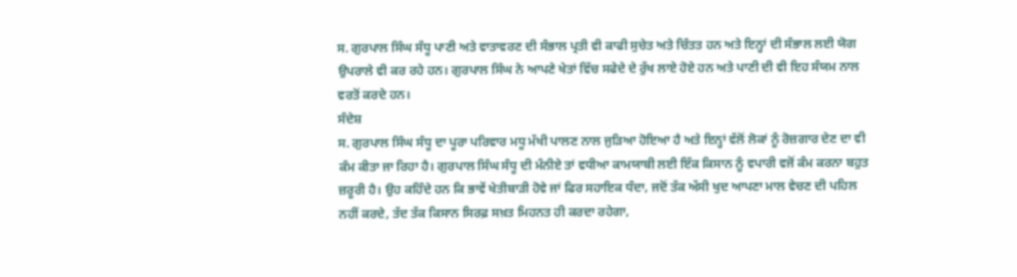ਸ. ਗੁਰਪਾਲ ਸਿੰਘ ਸੰਧੂ ਪਾਣੀ ਅਤੇ ਵਾਤਾਵਰਣ ਦੀ ਸੰਭਾਲ ਪ੍ਰਤੀ ਵੀ ਕਾਫੀ ਸੁਚੇਤ ਅਤੇ ਚਿੰਤਤ ਹਨ ਅਤੇ ਇਨ੍ਹਾਂ ਦੀ ਸੰਭਾਲ ਲਈ ਯੋਗ ਉਪਰਾਲੇ ਵੀ ਕਰ ਰਹੇ ਹਨ। ਗੁਰਪਾਲ ਸਿੰਘ ਨੇ ਆਪਣੇ ਖੇਤਾਂ ਵਿੱਚ ਸਫੇਦੇ ਦੇ ਰੁੱਖ ਲਾਏ ਹੋਏ ਹਨ ਅਤੇ ਪਾਣੀ ਦੀ ਵੀ ਇਹ ਸੰਯਮ ਨਾਲ ਵਰਤੋਂ ਕਰਦੇ ਹਨ।
ਸੰਦੇਸ਼
ਸ. ਗੁਰਪਾਲ ਸਿੰਘ ਸੰਧੂ ਦਾ ਪੂਰਾ ਪਰਿਵਾਰ ਮਧੂ ਮੱਖੀ ਪਾਲਣ ਨਾਲ ਜੁੜਿਆ ਹੋਇਆ ਹੈ ਅਤੇ ਇਨ੍ਹਾਂ ਵੱਲੋਂ ਲੋਕਾਂ ਨੂੰ ਰੋਜ਼ਗਾਰ ਦੇਣ ਦਾ ਵੀ ਕੰਮ ਕੀਤਾ ਜਾ ਰਿਹਾ ਹੈ। ਗੁਰਪਾਲ ਸਿੰਘ ਸੰਧੂ ਦੀ ਮੰਨੀਏ ਤਾਂ ਵਧੀਆ ਕਾਮਯਾਬੀ ਲਈ ਇੱਕ ਕਿਸਾਨ ਨੂੰ ਵਪਾਰੀ ਵਜੋਂ ਕੰਮ ਕਰਨਾ ਬਹੁਤ ਜ਼ਰੂਰੀ ਹੈ। ਉਹ ਕਹਿੰਦੇ ਹਨ ਕਿ ਭਾਵੇਂ ਖੇਤੀਬਾੜੀ ਹੋਵੇ ਜਾਂ ਫਿਰ ਸਹਾਇਕ ਧੰਦਾ, ਜਦੋਂ ਤੱਕ ਅੱਸੀ ਖੁਦ ਆਪਣਾ ਮਾਲ ਵੇਚਣ ਦੀ ਪਹਿਲ ਨਹੀਂ ਕਰਦੇ, ਤੱਦ ਤੱਕ ਕਿਸਾਨ ਸਿਰਫ਼ ਸਖ਼ਤ ਮਿਹਨਤ ਹੀ ਕਰਦਾ ਰਹੇਗਾ,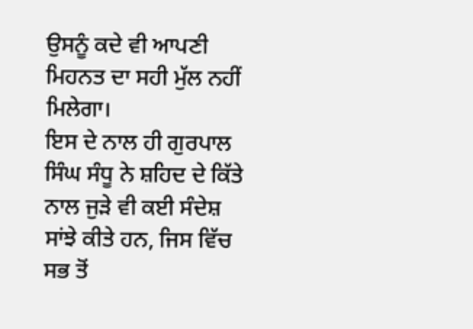ਉਸਨੂੰ ਕਦੇ ਵੀ ਆਪਣੀ ਮਿਹਨਤ ਦਾ ਸਹੀ ਮੁੱਲ ਨਹੀਂ ਮਿਲੇਗਾ।
ਇਸ ਦੇ ਨਾਲ ਹੀ ਗੁਰਪਾਲ ਸਿੰਘ ਸੰਧੂ ਨੇ ਸ਼ਹਿਦ ਦੇ ਕਿੱਤੇ ਨਾਲ ਜੁੜੇ ਵੀ ਕਈ ਸੰਦੇਸ਼ ਸਾਂਝੇ ਕੀਤੇ ਹਨ, ਜਿਸ ਵਿੱਚ ਸਭ ਤੋਂ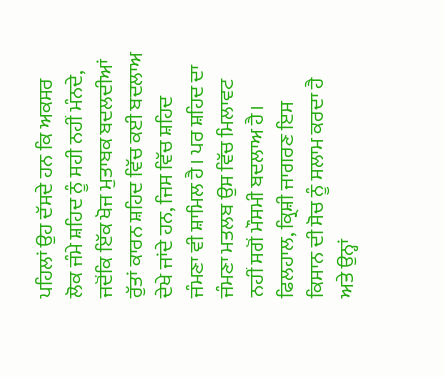ਪਹਿਲਾਂ ਉਹ ਦੱਸਦੇ ਹਨ ਕਿ ਅਕਸਰ ਲੋਕ ਜੰਮੇ ਸ਼ਹਿਦ ਨੂੰ ਸਹੀ ਨਹੀਂ ਮੰਨਦੇ, ਜਦੋਂਕਿ ਇੱਕ ਖੋਜ ਮੁਤਾਬਕ ਬਦਲਦੀਆਂ ਰੁੱਤਾਂ ਕਾਰਨ ਸ਼ਹਿਦ ਵਿੱਚ ਕਈ ਬਦਲਾਅ ਦੇਖੇ ਜਾਂਦੇ ਹਨ, ਜਿਸ ਵਿੱਚ ਸ਼ਹਿਦ ਜੰਮਣਾ ਵੀ ਸ਼ਾਮਿਲ ਹੈ। ਪਰ ਸ਼ਹਿਦ ਦਾ ਜੰਮਣਾ ਮਤਲਬ ਉਸ ਵਿੱਚ ਮਿਲਾਵਟ ਨਹੀਂ ਸਗੋਂ ਮੌਸਮੀ ਬਦਲਾਅ ਹੈ। ਫਿਲਹਾਲ, ਕ੍ਰਿਸ਼ੀ ਜਾਗਰਣ ਇਸ ਕਿਸਾਨ ਦੀ ਸੋਚ ਨੂੰ ਸਲਾਮ ਕਰਦਾ ਹੈ ਅਤੇ ਉਨ੍ਹਾਂ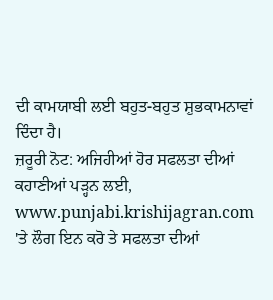ਦੀ ਕਾਮਯਾਬੀ ਲਈ ਬਹੁਤ-ਬਹੁਤ ਸ਼ੁਭਕਾਮਨਾਵਾਂ ਦਿੰਦਾ ਹੈ।
ਜ਼ਰੂਰੀ ਨੋਟ: ਅਜਿਹੀਆਂ ਹੋਰ ਸਫਲਤਾ ਦੀਆਂ ਕਹਾਣੀਆਂ ਪੜ੍ਹਨ ਲਈ, www.punjabi.krishijagran.com 'ਤੇ ਲੌਗ ਇਨ ਕਰੋ ਤੇ ਸਫਲਤਾ ਦੀਆਂ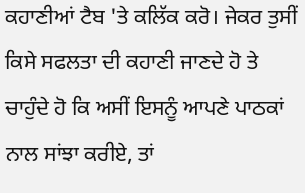ਕਹਾਣੀਆਂ ਟੈਬ 'ਤੇ ਕਲਿੱਕ ਕਰੋ। ਜੇਕਰ ਤੁਸੀਂ ਕਿਸੇ ਸਫਲਤਾ ਦੀ ਕਹਾਣੀ ਜਾਣਦੇ ਹੋ ਤੇ ਚਾਹੁੰਦੇ ਹੋ ਕਿ ਅਸੀਂ ਇਸਨੂੰ ਆਪਣੇ ਪਾਠਕਾਂ ਨਾਲ ਸਾਂਝਾ ਕਰੀਏ, ਤਾਂ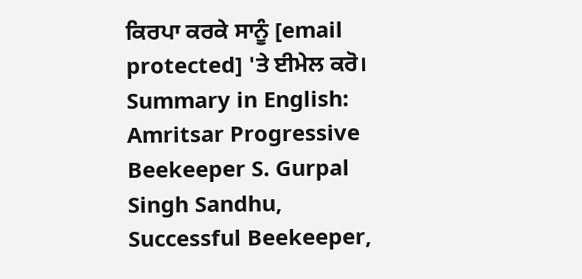ਕਿਰਪਾ ਕਰਕੇ ਸਾਨੂੰ [email protected] 'ਤੇ ਈਮੇਲ ਕਰੋ।
Summary in English: Amritsar Progressive Beekeeper S. Gurpal Singh Sandhu, Successful Beekeeper,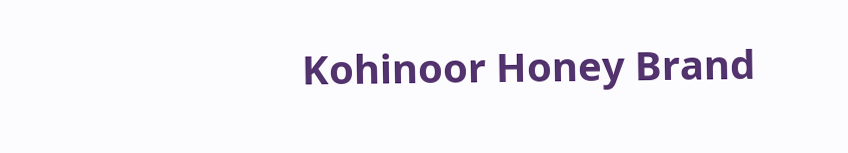Kohinoor Honey Brand